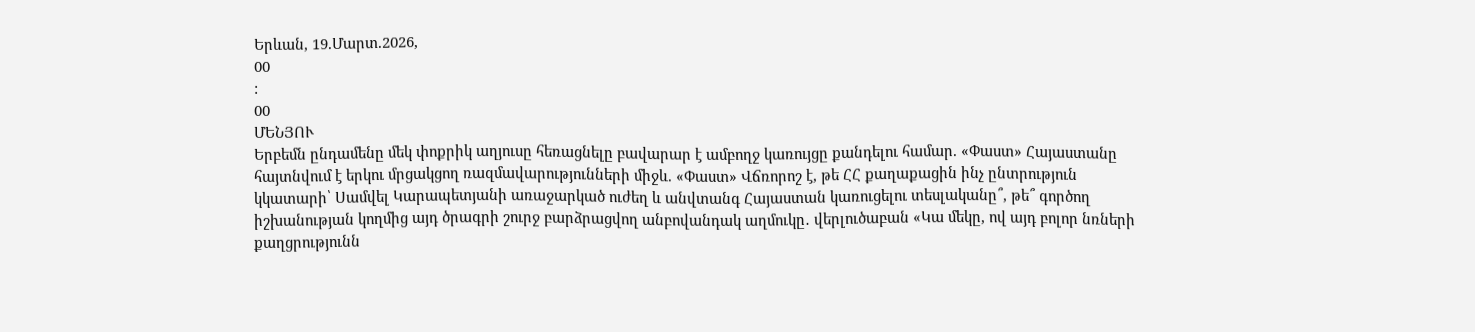Երևան, 19.Մարտ.2026,
00
:
00
ՄԵՆՅՈՒ
Երբեմն ընդամենը մեկ փոքրիկ աղյուսը հեռացնելը բավարար է ամբողջ կառույցը քանդելու համար. «Փաստ» Հայաստանը հայտնվում է երկու մրցակցող ռազմավարությունների միջև. «Փաստ» Վճռորոշ է, թե ՀՀ քաղաքացին ինչ ընտրություն կկատարի՝ Սամվել Կարապետյանի առաջարկած ուժեղ և անվտանգ Հայաստան կառուցելու տեսլականը՞, թե՞ գործող իշխանության կողմից այդ ծրագրի շուրջ բարձրացվող անբովանդակ աղմուկը․ վերլուծաբան «Կա մեկը, ով այդ բոլոր նռների քաղցրությունն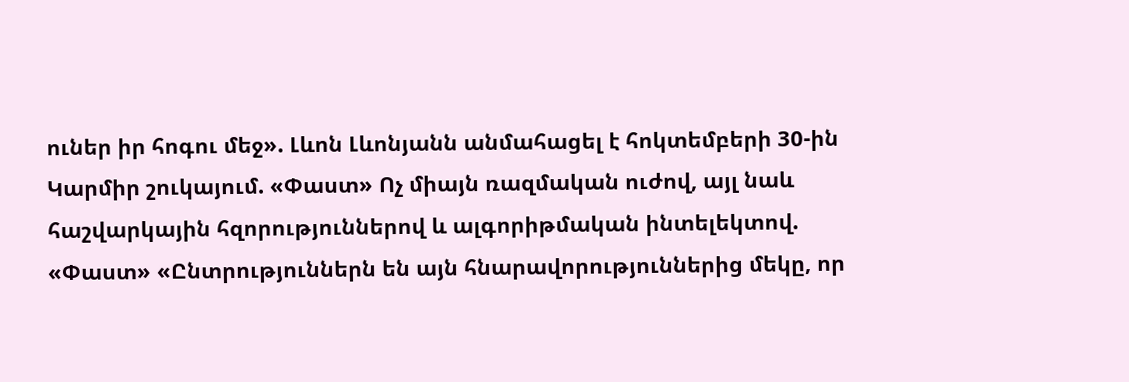ուներ իր հոգու մեջ». Լևոն Լևոնյանն անմահացել է հոկտեմբերի 30-ին Կարմիր շուկայում. «Փաստ» Ոչ միայն ռազմական ուժով, այլ նաև հաշվարկային հզորություններով և ալգորիթմական ինտելեկտով. «Փաստ» «Ընտրություններն են այն հնարավորություններից մեկը, որ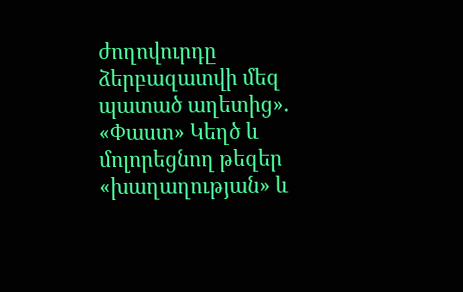ժողովուրդը ձերբազատվի մեզ պատած աղետից». «Փաստ» Կեղծ և մոլորեցնող թեզեր «խաղաղության» և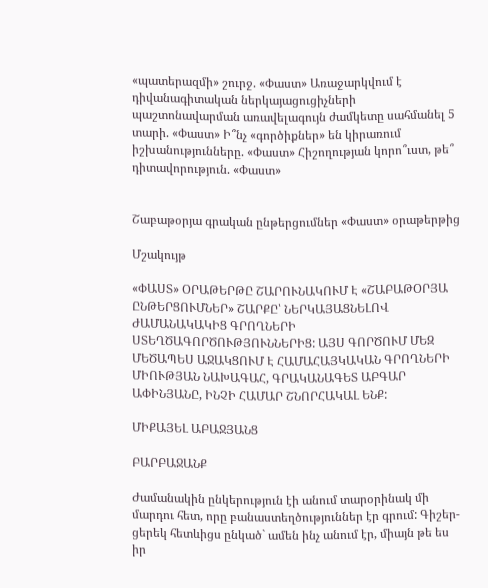«պատերազմի» շուրջ. «Փաստ» Առաջարկվում է դիվանագիտական ներկայացուցիչների պաշտոնավարման առավելագույն ժամկետը սահմանել 5 տարի. «Փաստ» Ի՞նչ «գործիքներ» են կիրառում իշխանությունները. «Փաստ» Հիշողության կորո՞ւստ, թե՞ դիտավորություն. «Փաստ»


Շաբաթօրյա գրական ընթերցումներ «Փաստ» օրաթերթից

Մշակույթ

«ՓԱՍՏ» ՕՐԱԹԵՐԹԸ ՇԱՐՈՒՆԱԿՈՒՄ Է «ՇԱԲԱԹՕՐՅԱ ԸՆԹԵՐՑՈՒՄՆԵՐ» ՇԱՐՔԸ՝ ՆԵՐԿԱՅԱՑՆԵԼՈՎ ԺԱՄԱՆԱԿԱԿԻՑ ԳՐՈՂՆԵՐԻ ՍՏԵՂԾԱԳՈՐԾՈՒԹՅՈՒՆՆԵՐԻՑ: ԱՅՍ ԳՈՐԾՈՒՄ ՄԵԶ ՄԵԾԱՊԵՍ ԱՋԱԿՑՈՒՄ Է ՀԱՄԱՀԱՅԿԱԿԱՆ ԳՐՈՂՆԵՐԻ ՄԻՈՒԹՅԱՆ ՆԱԽԱԳԱՀ, ԳՐԱԿԱՆԱԳԵՏ ԱԲԳԱՐ ԱՓԻՆՅԱՆԸ, ԻՆՉԻ ՀԱՄԱՐ ՇՆՈՐՀԱԿԱԼ ԵՆՔ:

ՄԻՔԱՅԵԼ ԱԲԱՋՅԱՆՑ

ԲԱՐԲԱՋԱՆՔ

Ժամանակին ընկերություն էի անում տարօրինակ մի մարդու հետ, որը բանաստեղծություններ էր գրում: Գիշեր-ցերեկ հետևիցս ընկած` ամեն ինչ անում էր, միայն թե ես իր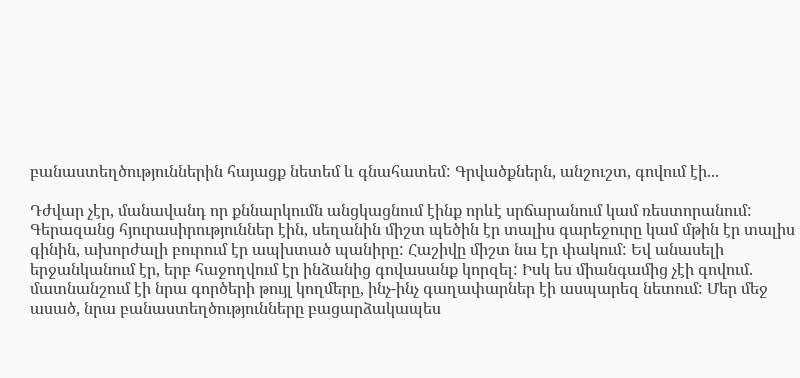բանաստեղծություններին հայացք նետեմ և գնահատեմ: Գրվածքներն, անշուշտ, գովում էի...

Դժվար չէր, մանավանդ որ քննարկումն անցկացնում էինք որևէ սրճարանում կամ ռեստորանում: Գերազանց հյուրասիրություններ էին, սեղանին միշտ պեծին էր տալիս գարեջուրը կամ մթին էր տալիս գինին, ախորժալի բուրում էր ապխտած պանիրը: Հաշիվը միշտ նա էր փակում: Եվ անասելի երջանկանում էր, երբ հաջողվում էր ինձանից գովասանք կորզել: Իսկ ես միանգամից չէի գովում. մատնանշում էի նրա գործերի թույլ կողմերը, ինչ-ինչ գաղափարներ էի ասպարեզ նետում: Մեր մեջ ասած, նրա բանաստեղծությունները բացարձակապես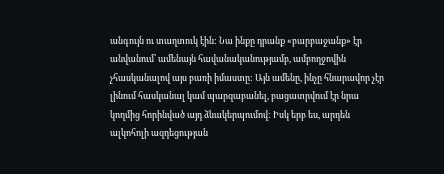անգույն ու տաղտուկ էին: Նա ինքը դրանք «բարբաջանք» էր անվանում՝ ամենայն հավանականությամբ, ամբողջովին չհասկանալով այս բառի իմաստը: Այն ամենը, ինչը հնարավոր չէր լինում հասկանալ կամ պարզաբանել, բացատրվում էր նրա կողմից հորինված այդ ձևակերպումով: Իսկ երբ ես, արդեն ալկոհոլի ազդեցության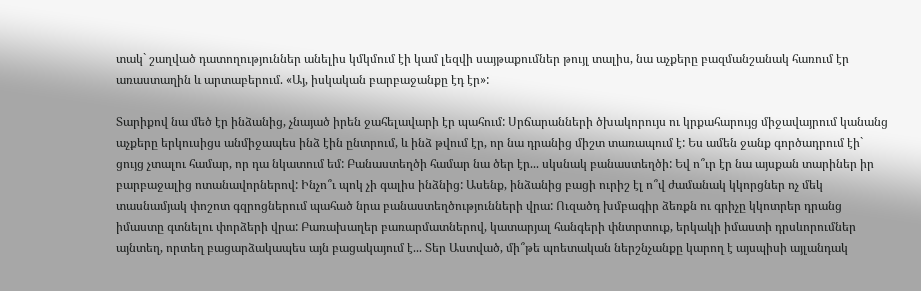տակ` շաղված դատողություններ անելիս կմկմում էի կամ լեզվի սայթաքումներ թույլ տալիս, նա աչքերը բազմանշանակ հառում էր առաստաղին և արտաբերում. «Այ, իսկական բարբաջանքը էդ էր»:

Տարիքով նա մեծ էր ինձանից, չնայած իրեն ջահելավարի էր պահում: Սրճարանների ծխակորույս ու կրքահարույց միջավայրում կանանց աչքերը երկուսիցս անմիջապես ինձ էին ընտրում, և ինձ թվում էր, որ նա դրանից միշտ տառապում է: Ես ամեն ջանք գործադրում էի` ցույց չտալու համար, որ դա նկատում եմ: Բանաստեղծի համար նա ծեր էր... սկսնակ բանաստեղծի: Եվ ո՞ւր էր նա այսքան տարիներ իր բարբաջալից ոտանավորներով: Ինչո՞ւ պոկ չի գալիս ինձնից: Ասենք, ինձանից բացի ուրիշ էլ ո՞վ ժամանակ կկորցներ ոչ մեկ տասնամյակ փոշոտ գզրոցներում պահած նրա բանաստեղծությունների վրա: Ուզածդ խմբագիր ձեռքն ու գրիչը կկոտրեր դրանց իմաստը գտնելու փորձերի վրա: Բառախաղեր բառարմատներով, կատարյալ հանգերի փնտրտուք, երկակի իմաստի դրսևորումներ այնտեղ, որտեղ բացարձակապես այն բացակայում է... Տեր Աստված, մի՞թե պոետական ներշնչանքը կարող է այսպիսի այլանդակ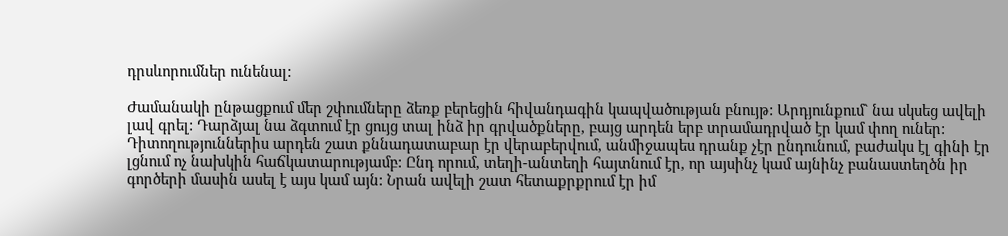դրսևորումներ ունենալ:

Ժամանակի ընթացքում մեր շփումները ձեռք բերեցին հիվանդագին կապվածության բնույթ: Արդյունքում` նա սկսեց ավելի լավ գրել: Դարձյալ նա ձգտում էր ցույց տալ ինձ իր գրվածքները, բայց արդեն երբ տրամադրված էր կամ փող ուներ: Դիտողություններիս արդեն շատ քննադատաբար էր վերաբերվում, անմիջապես դրանք չէր ընդունում, բաժակս էլ գինի էր լցնում ոչ նախկին հաճկատարությամբ: Ընդ որում, տեղի-անտեղի հայտնում էր, որ այսինչ կամ այնինչ բանաստեղծն իր գործերի մասին ասել է այս կամ այն: Նրան ավելի շատ հետաքրքրում էր իմ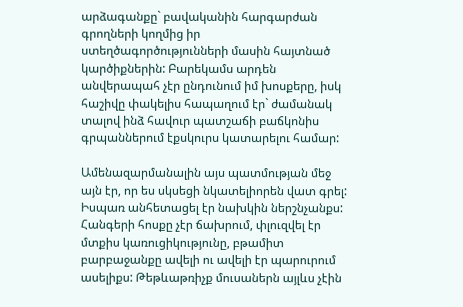արձագանքը` բավականին հարգարժան գրողների կողմից իր ստեղծագործությունների մասին հայտնած կարծիքներին: Բարեկամս արդեն անվերապահ չէր ընդունում իմ խոսքերը, իսկ հաշիվը փակելիս հապաղում էր` ժամանակ տալով ինձ հավուր պատշաճի բաճկոնիս գրպաններում էքսկուրս կատարելու համար:

Ամենազարմանալին այս պատմության մեջ այն էր, որ ես սկսեցի նկատելիորեն վատ գրել: Իսպառ անհետացել էր նախկին ներշնչանքս: Հանգերի հոսքը չէր ճախրում, փլուզվել էր մտքիս կառուցիկությունը, բթամիտ բարբաջանքը ավելի ու ավելի էր պարուրում ասելիքս: Թեթևաթռիչք մուսաներն այլևս չէին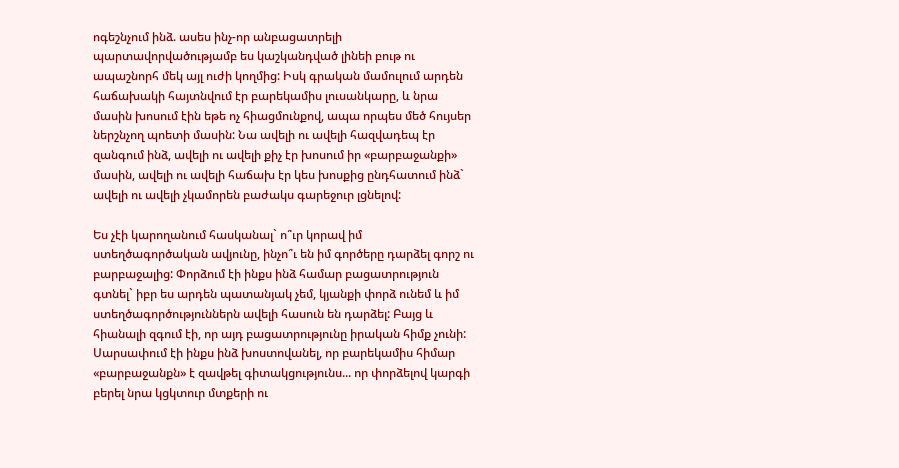ոգեշնչում ինձ. ասես ինչ-որ անբացատրելի պարտավորվածությամբ ես կաշկանդված լինեի բութ ու ապաշնորհ մեկ այլ ուժի կողմից: Իսկ գրական մամուլում արդեն հաճախակի հայտնվում էր բարեկամիս լուսանկարը, և նրա մասին խոսում էին եթե ոչ հիացմունքով, ապա որպես մեծ հույսեր ներշնչող պոետի մասին: Նա ավելի ու ավելի հազվադեպ էր զանգում ինձ, ավելի ու ավելի քիչ էր խոսում իր «բարբաջանքի» մասին, ավելի ու ավելի հաճախ էր կես խոսքից ընդհատում ինձ` ավելի ու ավելի չկամորեն բաժակս գարեջուր լցնելով:

Ես չէի կարողանում հասկանալ` ո՞ւր կորավ իմ ստեղծագործական ավյունը, ինչո՞ւ են իմ գործերը դարձել գորշ ու բարբաջալից: Փորձում էի ինքս ինձ համար բացատրություն գտնել` իբր ես արդեն պատանյակ չեմ, կյանքի փորձ ունեմ և իմ ստեղծագործություններն ավելի հասուն են դարձել: Բայց և հիանալի զգում էի, որ այդ բացատրությունը իրական հիմք չունի: Սարսափում էի ինքս ինձ խոստովանել, որ բարեկամիս հիմար «բարբաջանքն» է զավթել գիտակցությունս... որ փորձելով կարգի բերել նրա կցկտուր մտքերի ու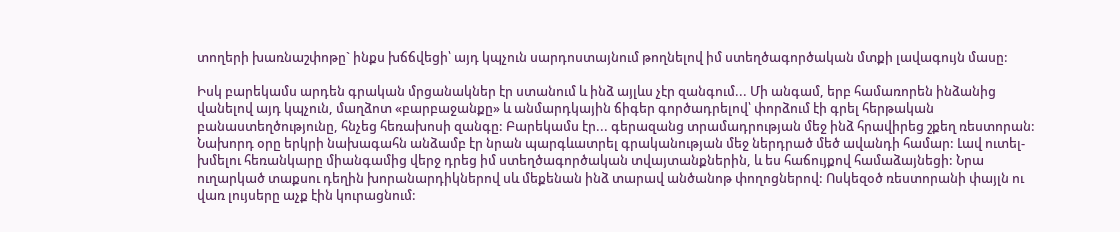տողերի խառնաշփոթը` ինքս խճճվեցի՝ այդ կպչուն սարդոստայնում թողնելով իմ ստեղծագործական մտքի լավագույն մասը:

Իսկ բարեկամս արդեն գրական մրցանակներ էր ստանում և ինձ այլևս չէր զանգում... Մի անգամ, երբ համառորեն ինձանից վանելով այդ կպչուն, մաղձոտ «բարբաջանքը» և անմարդկային ճիգեր գործադրելով՝ փորձում էի գրել հերթական բանաստեղծությունը, հնչեց հեռախոսի զանգը: Բարեկամս էր... գերազանց տրամադրության մեջ ինձ հրավիրեց շքեղ ռեստորան: Նախորդ օրը երկրի նախագահն անձամբ էր նրան պարգևատրել գրականության մեջ ներդրած մեծ ավանդի համար: Լավ ուտել-խմելու հեռանկարը միանգամից վերջ դրեց իմ ստեղծագործական տվայտանքներին, և ես հաճույքով համաձայնեցի: Նրա ուղարկած տաքսու դեղին խորանարդիկներով սև մեքենան ինձ տարավ անծանոթ փողոցներով: Ոսկեզօծ ռեստորանի փայլն ու վառ լույսերը աչք էին կուրացնում: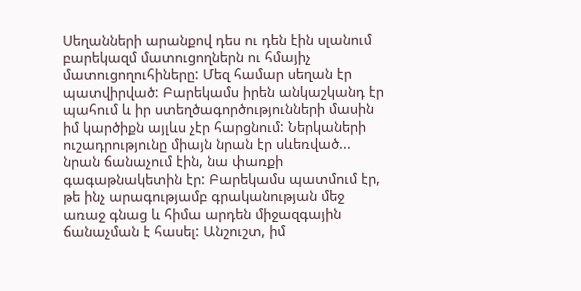Սեղանների արանքով դես ու դեն էին սլանում բարեկազմ մատուցողներն ու հմայիչ մատուցողուհիները: Մեզ համար սեղան էր պատվիրված: Բարեկամս իրեն անկաշկանդ էր պահում և իր ստեղծագործությունների մասին իմ կարծիքն այլևս չէր հարցնում: Ներկաների ուշադրությունը միայն նրան էր սևեռված... նրան ճանաչում էին, նա փառքի գագաթնակետին էր: Բարեկամս պատմում էր, թե ինչ արագությամբ գրականության մեջ առաջ գնաց և հիմա արդեն միջազգային ճանաչման է հասել: Անշուշտ, իմ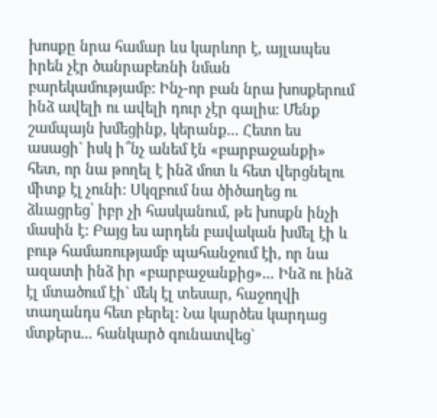խոսքը նրա համար ևս կարևոր է, այլապես իրեն չէր ծանրաբեռնի նման բարեկամությամբ: Ինչ-որ բան նրա խոսքերում ինձ ավելի ու ավելի դուր չէր գալիս: Մենք շամպայն խմեցինք, կերանք... Հետո ես ասացի` իսկ ի՞նչ անեմ էն «բարբաջանքի» հետ, որ նա թողել է ինձ մոտ և հետ վերցնելու միտք էլ չունի: Սկզբում նա ծիծաղեց ու ձևացրեց՝ իբր չի հասկանում, թե խոսքն ինչի մասին է: Բայց ես արդեն բավական խմել էի և բութ համառությամբ պահանջում էի, որ նա ազատի ինձ իր «բարբաջանքից»... Ինձ ու ինձ էլ մտածում էի` մեկ էլ տեսար, հաջողվի տաղանդս հետ բերել: Նա կարծես կարդաց մտքերս... հանկարծ գունատվեց`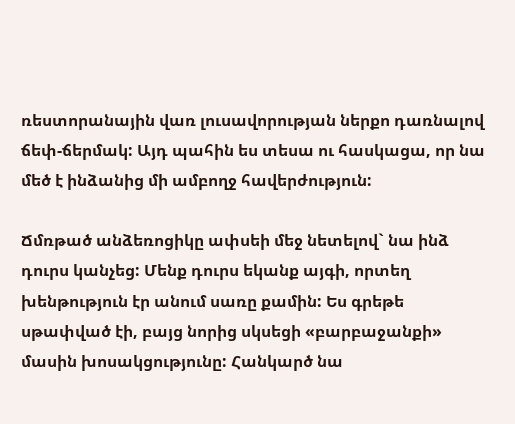ռեստորանային վառ լուսավորության ներքո դառնալով ճեփ-ճերմակ: Այդ պահին ես տեսա ու հասկացա, որ նա մեծ է ինձանից մի ամբողջ հավերժություն:

Ճմռթած անձեռոցիկը ափսեի մեջ նետելով` նա ինձ դուրս կանչեց: Մենք դուրս եկանք այգի, որտեղ խենթություն էր անում սառը քամին: Ես գրեթե սթափված էի, բայց նորից սկսեցի «բարբաջանքի» մասին խոսակցությունը: Հանկարծ նա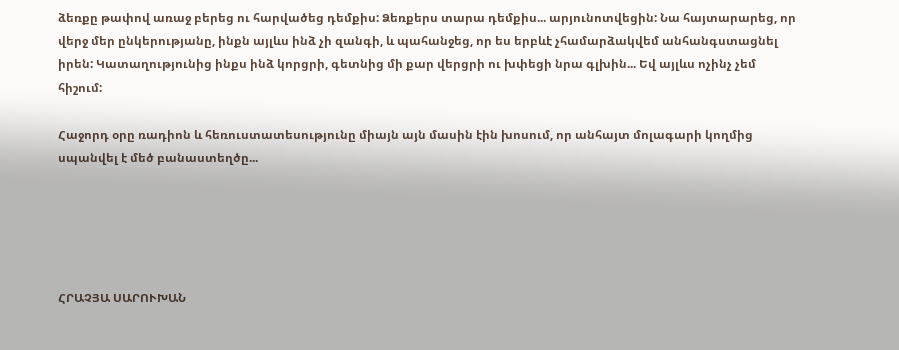ձեռքը թափով առաջ բերեց ու հարվածեց դեմքիս: Ձեռքերս տարա դեմքիս... արյունոտվեցին: Նա հայտարարեց, որ վերջ մեր ընկերությանը, ինքն այլևս ինձ չի զանգի, և պահանջեց, որ ես երբևէ չհամարձակվեմ անհանգստացնել իրեն: Կատաղությունից ինքս ինձ կորցրի, գետնից մի քար վերցրի ու խփեցի նրա գլխին... Եվ այլևս ոչինչ չեմ հիշում:

Հաջորդ օրը ռադիոն և հեռուստատեսությունը միայն այն մասին էին խոսում, որ անհայտ մոլագարի կողմից սպանվել է մեծ բանաստեղծը...





ՀՐԱՉՅԱ ՍԱՐՈՒԽԱՆ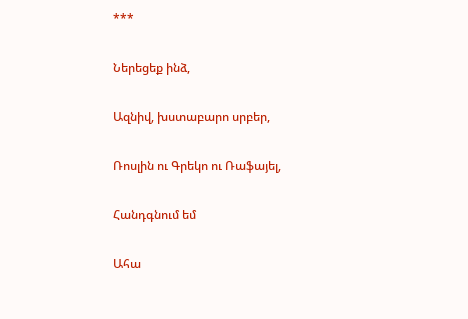***

Ներեցեք ինձ,

Ազնիվ, խստաբարո սրբեր,

Ռոսլին ու Գրեկո ու Ռաֆայել,

Հանդգնում եմ

Ահա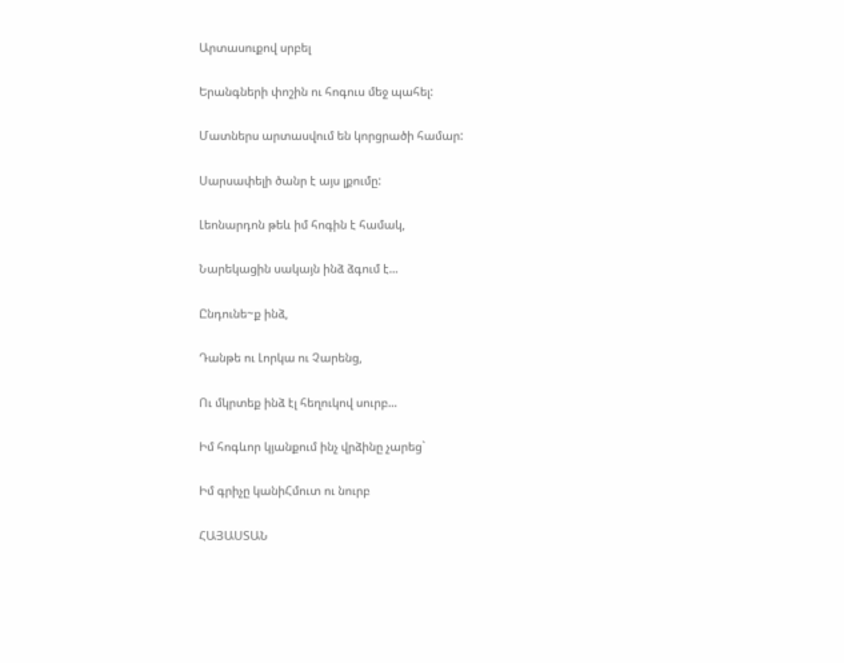Արտասուքով սրբել

Երանգների փոշին ու հոգուս մեջ պահել:

Մատներս արտասվում են կորցրածի համար:

Սարսափելի ծանր է այս լքումը:

Լեոնարդոն թեև իմ հոգին է համակ,

Նարեկացին սակայն ինձ ձգում է...

Ընդունե~ք ինձ,

Դանթե ու Լորկա ու Չարենց,

Ու մկրտեք ինձ էլ հեղուկով սուրբ...

Իմ հոգևոր կյանքում ինչ վրձինը չարեց`

Իմ գրիչը կանիՀմուտ ու նուրբ

ՀԱՅԱՍՏԱՆ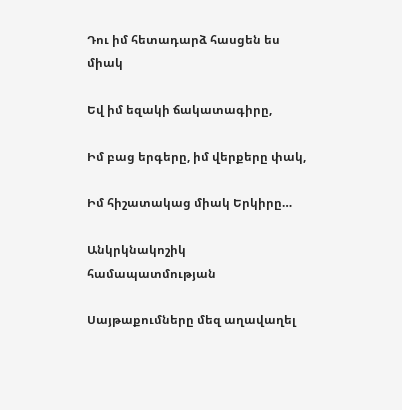Դու իմ հետադարձ հասցեն ես միակ

Եվ իմ եզակի ճակատագիրը,

Իմ բաց երգերը, իմ վերքերը փակ,

Իմ հիշատակաց միակ Երկիրը…

Անկրկնակոշիկ համապատմության

Սայթաքումները մեզ աղավաղել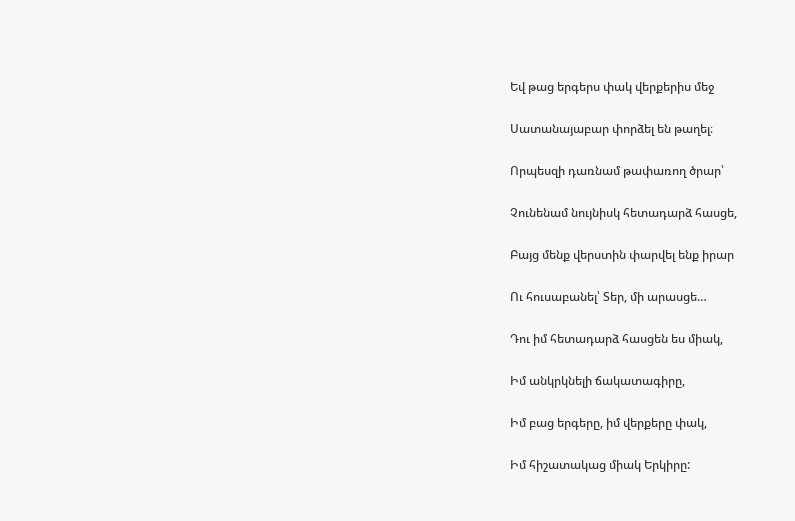Եվ թաց երգերս փակ վերքերիս մեջ

Սատանայաբար փորձել են թաղել։

Որպեսզի դառնամ թափառող ծրար՝

Չունենամ նույնիսկ հետադարձ հասցե,

Բայց մենք վերստին փարվել ենք իրար

Ու հուսաբանել՝ Տեր, մի արասցե…

Դու իմ հետադարձ հասցեն ես միակ,

Իմ անկրկնելի ճակատագիրը,

Իմ բաց երգերը, իմ վերքերը փակ,

Իմ հիշատակաց միակ Երկիրը: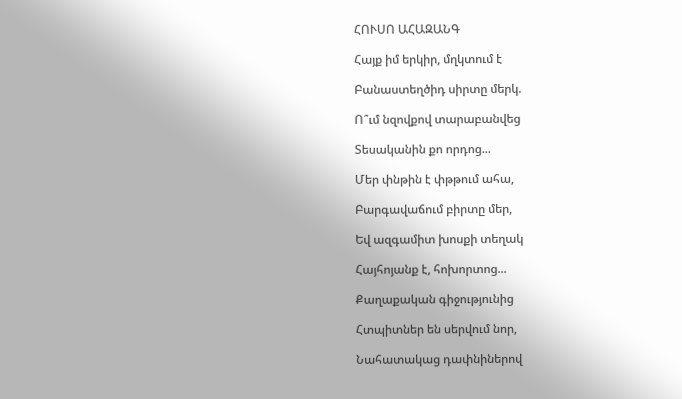ՀՈՒՍՈ ԱՀԱԶԱՆԳ

Հայք իմ երկիր, մղկտում է

Բանաստեղծիդ սիրտը մերկ.

Ո՞ւմ նզովքով տարաբանվեց

Տեսականին քո որդոց...

Մեր փնթին է փթթում ահա,

Բարգավաճում բիրտը մեր,

Եվ ազգամիտ խոսքի տեղակ

Հայհոյանք է, հոխորտոց...

Քաղաքական գիջությունից

Հտպիտներ են սերվում նոր,

Նահատակաց դափնիներով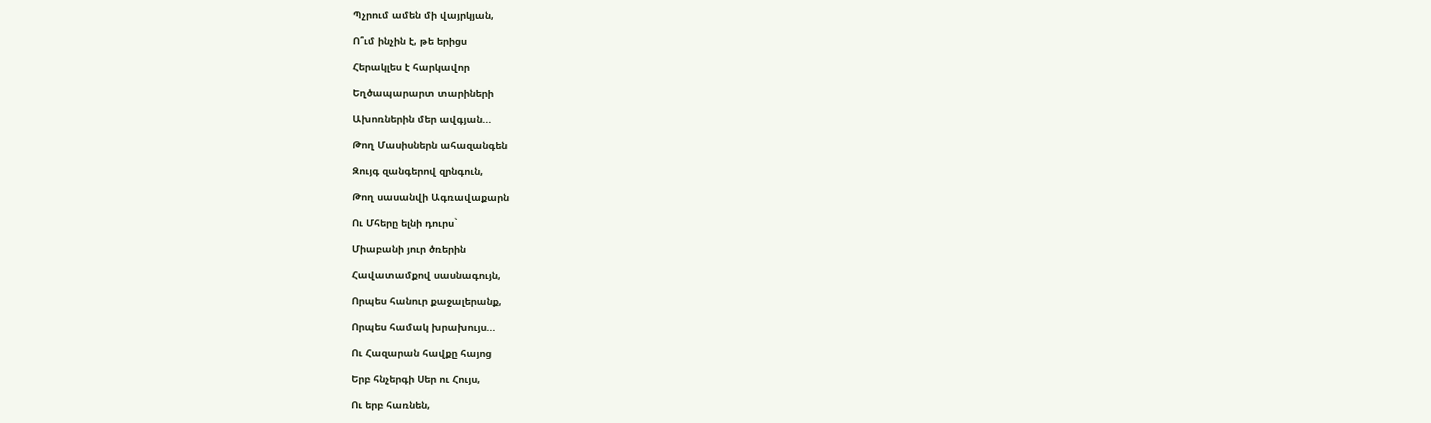Պչրում ամեն մի վայրկյան,

Ո՞ւմ ինչին է, թե երիցս

Հերակլես է հարկավոր

Եղծապարարտ տարիների

Ախոռներին մեր ավգյան...

Թող Մասիսներն ահազանգեն

Զույգ զանգերով զրնգուն,

Թող սասանվի Ագռավաքարն

Ու Մհերը ելնի դուրս`

Միաբանի յուր ծռերին

Հավատամքով սասնագույն,

Որպես հանուր քաջալերանք,

Որպես համակ խրախույս...

Ու Հազարան հավքը հայոց

Երբ հնչերգի Սեր ու Հույս,

Ու երբ հառնեն,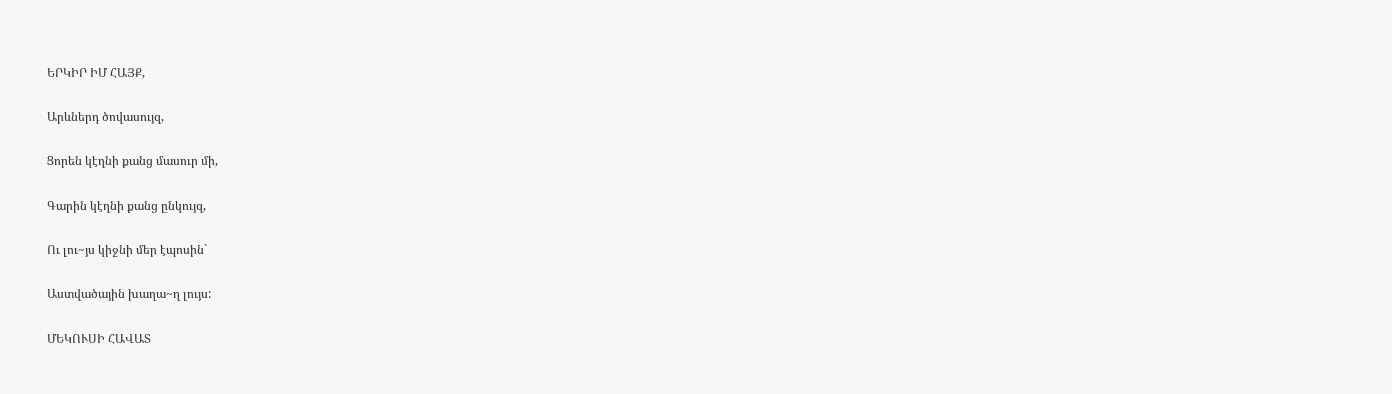ԵՐԿԻՐ ԻՄ ՀԱՅՔ,

Արևներդ ծովասույզ,

Ցորեն կէղնի քանց մասուր մի,

Գարին կէղնի քանց ընկույզ,

Ու լու~յս կիջնի մեր էպոսին`

Աստվածային խաղա~ղ լույս:

ՄԵԿՈՒՍԻ ՀԱՎԱՏ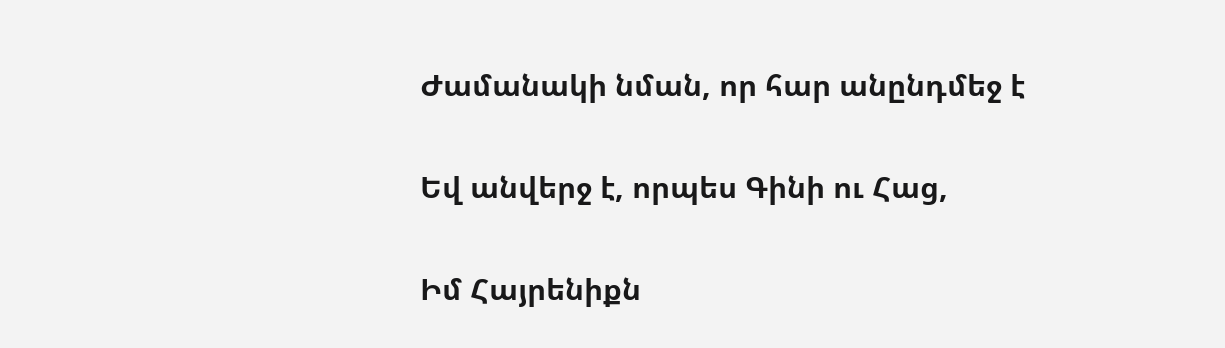Ժամանակի նման, որ հար անընդմեջ է

Եվ անվերջ է, որպես Գինի ու Հաց,

Իմ Հայրենիքն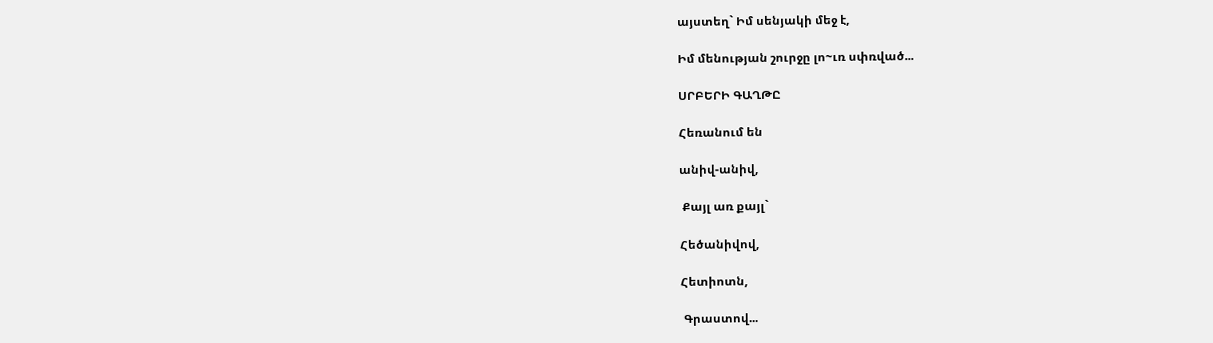այստեղ` Իմ սենյակի մեջ է,

Իմ մենության շուրջը լո~ւռ սփռված...

ՍՐԲԵՐԻ ԳԱՂԹԸ

Հեռանում են

անիվ-անիվ,

 Քայլ առ քայլ`

Հեծանիվով,

Հետիոտն,

 Գրաստով...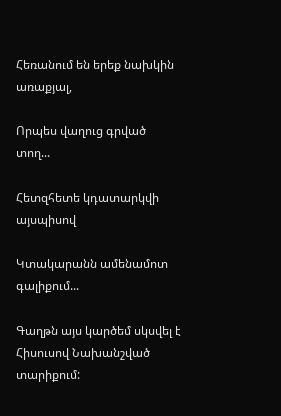Հեռանում են երեք նախկին առաքյալ,

Որպես վաղուց գրված տող...

Հետզհետե կդատարկվի այսպիսով

Կտակարանն ամենամոտ գալիքում...

Գաղթն այս կարծեմ սկսվել է Հիսուսով Նախանշված տարիքում: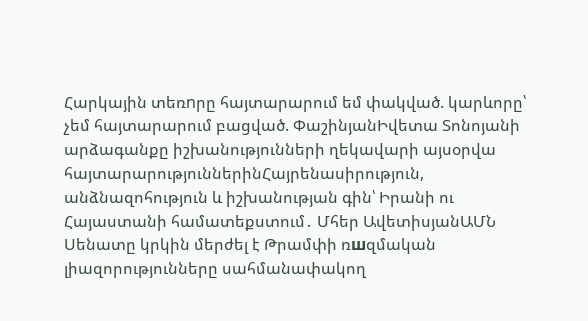Հարկային տեռnրը հայտարարում եմ փակված. կարևորը՝ չեմ հայտարարում բացված. ՓաշինյանԻվետա Տոնոյանի արձագանքը իշխանությունների ղեկավարի այսօրվա հայտարարություններինՀայրենասիրություն, անձնազոհություն և իշխանության գին՝ Իրանի ու Հայաստանի համատեքստում․ Մհեր ԱվետիսյանԱՄՆ Սենատը կրկին մերժել է Թրամփի ռшզմական լիազորությունները սահմանափակող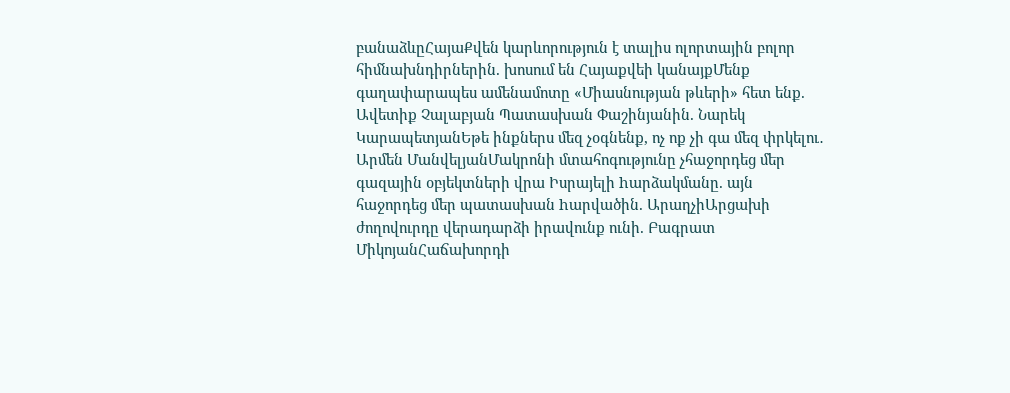բանաձևըՀայաՔվեն կարևորություն է տալիս ոլորտային բոլոր հիմնախնդիրներին. խոսում են Հայաքվեի կանայքՄենք գաղափարապես ամենամոտը «Միասնության թևերի» հետ ենք. Ավետիք Չալաբյան Պատասխան Փաշինյանին. Նարեկ ԿարապետյանԵթե ինքներս մեզ չօգնենք, ոչ ոք չի գա մեզ փրկելու․ Արմեն ՄանվելյանՄակրոնի մտահոգությունը չհաջորդեց մեր գազային օբյեկտների վրա Իսրայելի hարձակմանը. այն հաջորդեց մեր պատասխան hարվածին. ԱրաղչիԱրցախի ժողովուրդը վերադարձի իրավունք ունի. Բագրատ ՄիկոյանՀաճախորդի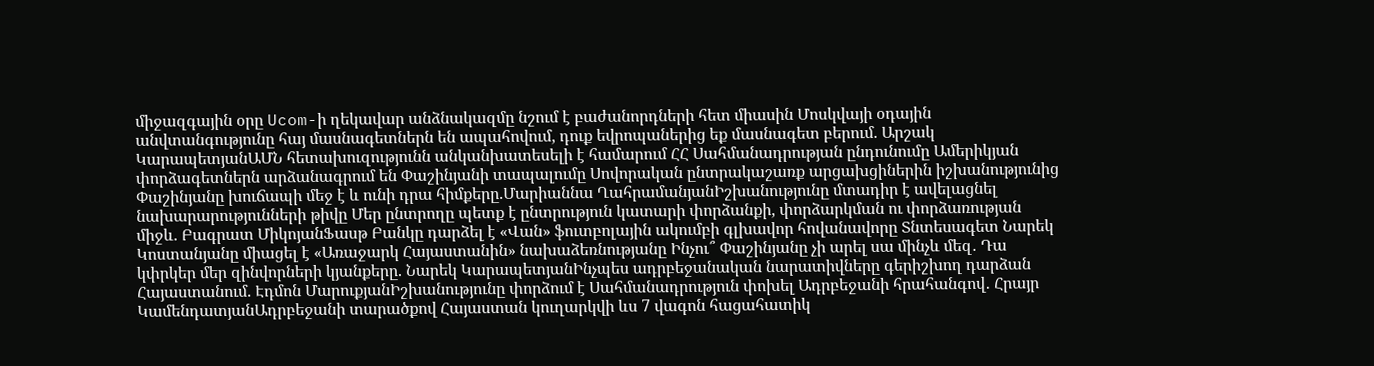միջազգային օրը Ucom-ի ղեկավար անձնակազմը նշում է բաժանորդների հետ միասին Մոսկվայի օդային անվտանգությունը հայ մասնագետներն են ապահովում, դուք եվրոպաներից եք մասնագետ բերում. Արշակ ԿարապետյանԱՄՆ հետախուզությունն անկանխատեսելի է համարում ՀՀ Սահմանադրության ընդունումը Ամերիկյան փորձագետներն արձանագրում են Փաշինյանի տապալումը Սովորական ընտրակաշառք արցախցիներին իշխանությունից Փաշինյանը խուճապի մեջ է և ունի դրա հիմքերը.Մարիաննա ՂահրամանյանԻշխանությունը մտադիր է ավելացնել նախարարությունների թիվը Մեր ընտրողը պետք է ընտրություն կատարի փորձանքի, փորձարկման ու փորձառության միջև. Բագրատ ՄիկոյանՖասթ Բանկը դարձել է «Վան» ֆուտբոլային ակումբի գլխավոր հովանավորը Տնտեսագետ Նարեկ Կոստանյանը միացել է «Առաջարկ Հայաստանին» նախաձեռնությանը Ինչու՞ Փաշինյանը չի արել սա մինչև մեզ․ Դա կփրկեր մեր զինվորների կյանքերը. Նարեկ ԿարապետյանԻնչպես ադրբեջանական նարատիվները գերիշխող դարձան Հայաստանում. Էդմոն ՄարուքյանԻշխանությունը փորձում է Սահմանադրություն փոխել Ադրբեջանի հրահանգով․ Հրայր ԿամենդատյանԱդրբեջանի տարածքով Հայաստան կուղարկվի ևս 7 վագոն հացահատիկ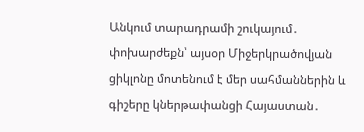Անկում տարադրամի շուկայում․ փոխարժեքն՝ այսօր Միջերկրածովյան ցիկլոնը մոտենում է մեր սահմաններին և գիշերը կներթափանցի Հայաստան․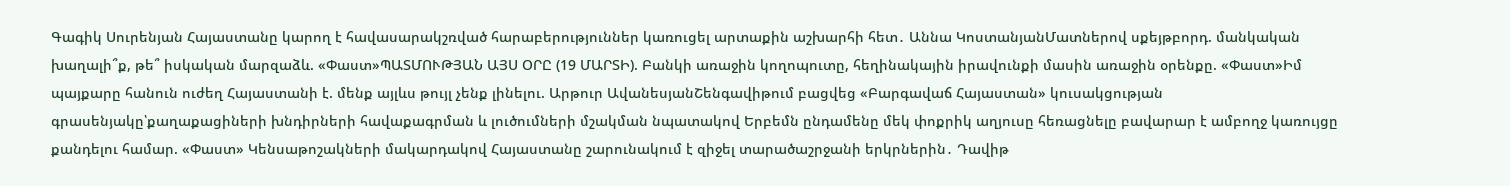Գագիկ Սուրենյան Հայաստանը կարող է հավասարակշռված հարաբերություններ կառուցել արտաքին աշխարհի հետ․ Աննա ԿոստանյանՄատներով սքեյթբորդ. մանկական խաղալի՞ք, թե՞ իսկական մարզաձև. «Փաստ»ՊԱՏՄՈՒԹՅԱՆ ԱՅՍ ՕՐԸ (19 ՄԱՐՏԻ). Բանկի առաջին կողոպուտը, հեղինակային իրավունքի մասին առաջին օրենքը. «Փաստ»Իմ պայքարը հանուն ուժեղ Հայաստանի է. մենք այլևս թույլ չենք լինելու. Արթուր ԱվանեսյանՇենգավիթում բացվեց «Բարգավաճ Հայաստան» կուսակցության գրասենյակը՝քաղաքացիների խնդիրների հավաքագրման և լուծումների մշակման նպատակով Երբեմն ընդամենը մեկ փոքրիկ աղյուսը հեռացնելը բավարար է ամբողջ կառույցը քանդելու համար. «Փաստ» Կենսաթոշակների մակարդակով Հայաստանը շարունակում է զիջել տարածաշրջանի երկրներին․ Դավիթ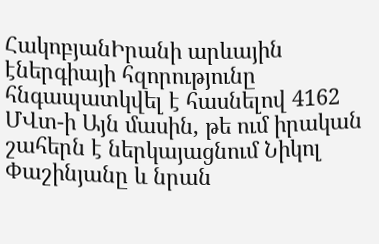ՀակոբյանԻրանի արևային էներգիայի հզորությունը հնգապատկվել է հասնելով 4162 ՄՎտ-ի Այն մասին, թե ում իրական շահերն է ներկայացնում Նիկոլ Փաշինյանը և նրան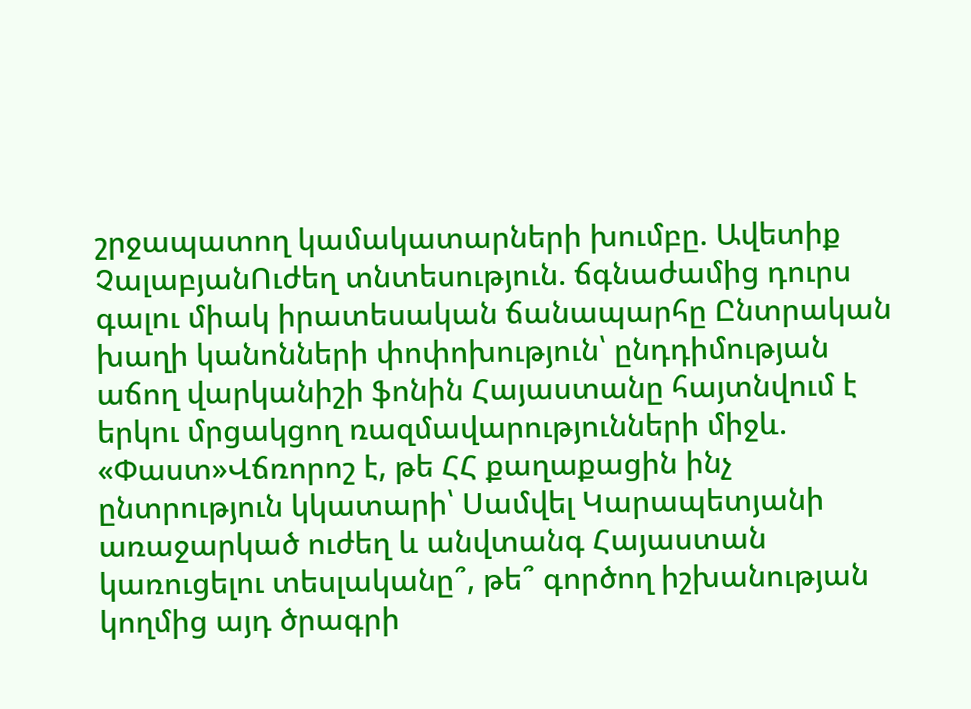շրջապատող կամակատարների խումբը. Ավետիք ՉալաբյանՈւժեղ տնտեսություն. ճգնաժամից դուրս գալու միակ իրատեսական ճանապարհը Ընտրական խաղի կանոնների փոփոխություն՝ ընդդիմության աճող վարկանիշի ֆոնին Հայաստանը հայտնվում է երկու մրցակցող ռազմավարությունների միջև. «Փաստ»Վճռորոշ է, թե ՀՀ քաղաքացին ինչ ընտրություն կկատարի՝ Սամվել Կարապետյանի առաջարկած ուժեղ և անվտանգ Հայաստան կառուցելու տեսլականը՞, թե՞ գործող իշխանության կողմից այդ ծրագրի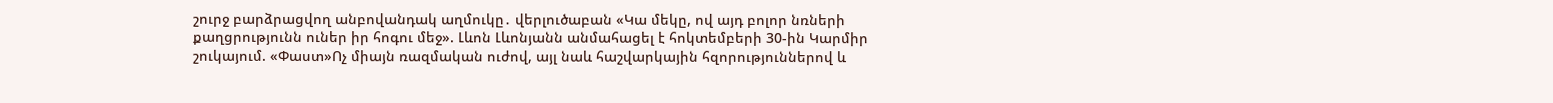շուրջ բարձրացվող անբովանդակ աղմուկը․ վերլուծաբան «Կա մեկը, ով այդ բոլոր նռների քաղցրությունն ուներ իր հոգու մեջ». Լևոն Լևոնյանն անմահացել է հոկտեմբերի 30-ին Կարմիր շուկայում. «Փաստ»Ոչ միայն ռազմական ուժով, այլ նաև հաշվարկային հզորություններով և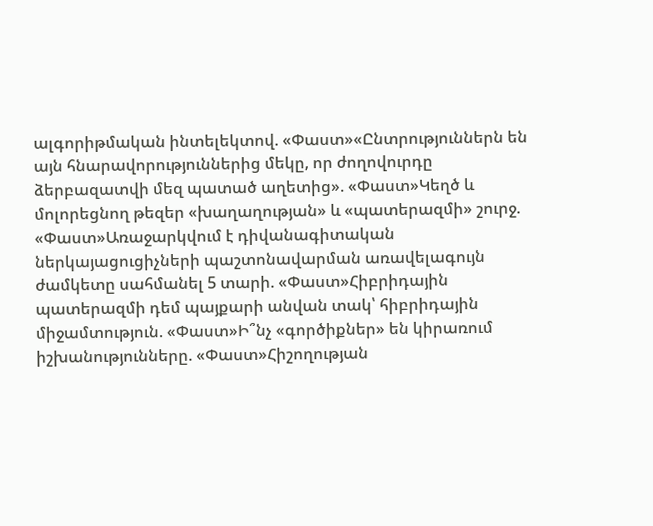ալգորիթմական ինտելեկտով. «Փաստ»«Ընտրություններն են այն հնարավորություններից մեկը, որ ժողովուրդը ձերբազատվի մեզ պատած աղետից». «Փաստ»Կեղծ և մոլորեցնող թեզեր «խաղաղության» և «պատերազմի» շուրջ. «Փաստ»Առաջարկվում է դիվանագիտական ներկայացուցիչների պաշտոնավարման առավելագույն ժամկետը սահմանել 5 տարի. «Փաստ»Հիբրիդային պատերազմի դեմ պայքարի անվան տակ՝ հիբրիդային միջամտություն. «Փաստ»Ի՞նչ «գործիքներ» են կիրառում իշխանությունները. «Փաստ»Հիշողության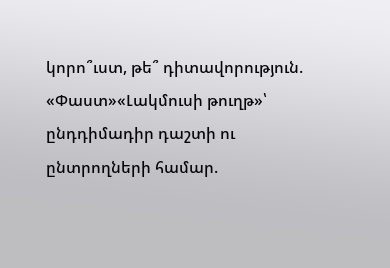կորո՞ւստ, թե՞ դիտավորություն. «Փաստ»«Լակմուսի թուղթ»՝ ընդդիմադիր դաշտի ու ընտրողների համար.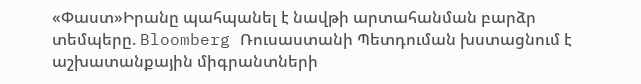«Փաստ»Իրանը պահպանել է նավթի արտահանման բարձր տեմպերը. Bloomberg Ռուսաստանի Պետդուման խստացնում է աշխատանքային միգրանտների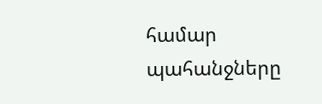համար պահանջները